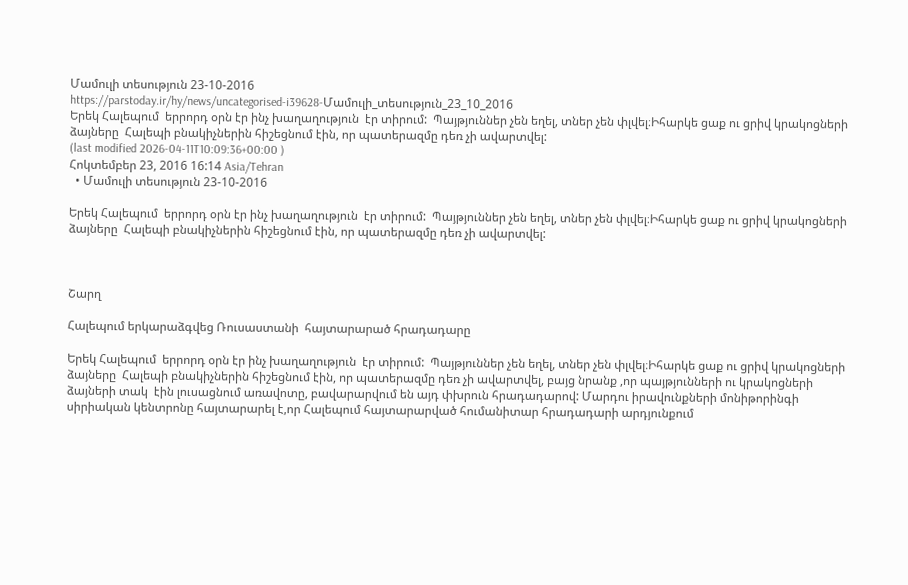Մամուլի տեսություն 23-10-2016
https://parstoday.ir/hy/news/uncategorised-i39628-Մամուլի_տեսություն_23_10_2016
Երեկ Հալեպում  երրորդ օրն էր ինչ խաղաղություն  էր տիրում:  Պայթյուններ չեն եղել, տներ չեն փլվել։Իհարկե ցաք ու ցրիվ կրակոցների ձայները  Հալեպի բնակիչներին հիշեցնում էին, որ պատերազմը դեռ չի ավարտվել:
(last modified 2026-04-11T10:09:36+00:00 )
Հոկտեմբեր 23, 2016 16:14 Asia/Tehran
  • Մամուլի տեսություն 23-10-2016

Երեկ Հալեպում  երրորդ օրն էր ինչ խաղաղություն  էր տիրում:  Պայթյուններ չեն եղել, տներ չեն փլվել։Իհարկե ցաք ու ցրիվ կրակոցների ձայները  Հալեպի բնակիչներին հիշեցնում էին, որ պատերազմը դեռ չի ավարտվել:



Շարղ

Հալեպում երկարաձգվեց Ռուսաստանի  հայտարարած հրադադարը

Երեկ Հալեպում  երրորդ օրն էր ինչ խաղաղություն  էր տիրում:  Պայթյուններ չեն եղել, տներ չեն փլվել։Իհարկե ցաք ու ցրիվ կրակոցների ձայները  Հալեպի բնակիչներին հիշեցնում էին, որ պատերազմը դեռ չի ավարտվել, բայց նրանք ,որ պայթյունների ու կրակոցների ձայների տակ  էին լուսացնում առավոտը, բավարարվում են այդ փխրուն հրադադարով: Մարդու իրավունքների մոնիթորինգի սիրիական կենտրոնը հայտարարել է,որ Հալեպում հայտարարված հումանիտար հրադադարի արդյունքում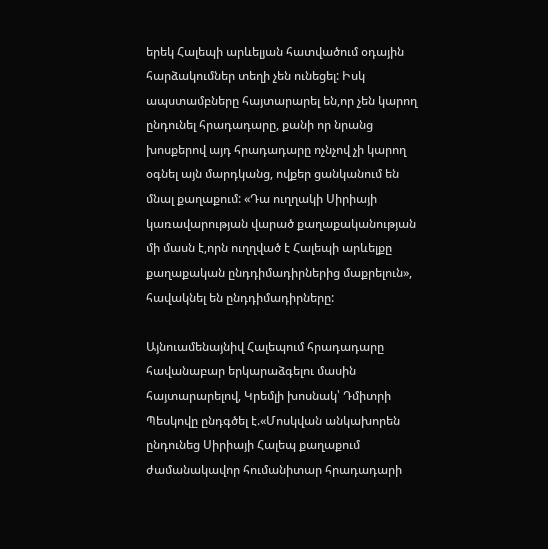երեկ Հալեպի արևելյան հատվածում օդային հարձակումներ տեղի չեն ունեցել: Իսկ ապստամբները հայտարարել են,որ չեն կարող ընդունել հրադադարը, քանի որ նրանց խոսքերով այդ հրադադարը ոչնչով չի կարող օգնել այն մարդկանց, ովքեր ցանկանում են մնալ քաղաքում: «Դա ուղղակի Սիրիայի կառավարության վարած քաղաքականության մի մասն է,որն ուղղված է Հալեպի արևելքը քաղաքական ընդդիմադիրներից մաքրելուն», հավակնել են ընդդիմադիրները:

Այնուամենայնիվ Հալեպում հրադադարը հավանաբար երկարաձգելու մասին հայտարարելով, Կրեմլի խոսնակ՝ Դմիտրի Պեսկովը ընդգծել է.«Մոսկվան անկախորեն ընդունեց Սիրիայի Հալեպ քաղաքում ժամանակավոր հումանիտար հրադադարի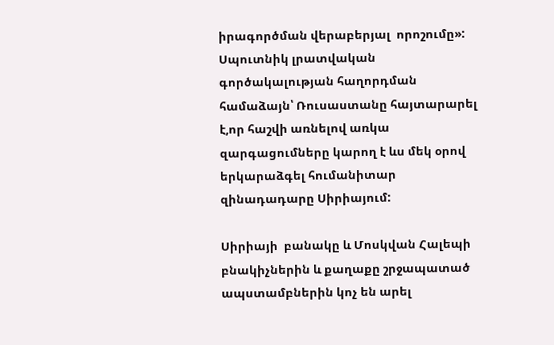իրագործման վերաբերյալ  որոշումը»: Սպուտնիկ լրատվական գործակալության հաղորդման համաձայն՝ Ռուսաստանը հայտարարել է,որ հաշվի առնելով առկա զարգացումները կարող է ևս մեկ օրով երկարաձգել հումանիտար զինադադարը Սիրիայում:

Սիրիայի  բանակը և Մոսկվան Հալեպի բնակիչներին և քաղաքը շրջապատած ապստամբներին կոչ են արել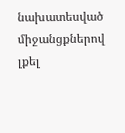նախատեսված միջանցքներով լքել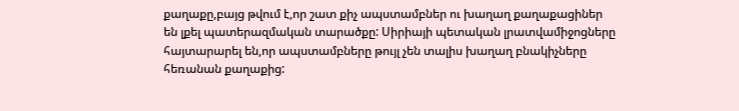քաղաքը,բայց թվում է,որ շատ քիչ ապստամբներ ու խաղաղ քաղաքացիներ են լքել պատերազմական տարածքը: Սիրիայի պետական լրատվամիջոցները հայտարարել են,որ ապստամբները թույլ չեն տալիս խաղաղ բնակիչները հեռանան քաղաքից: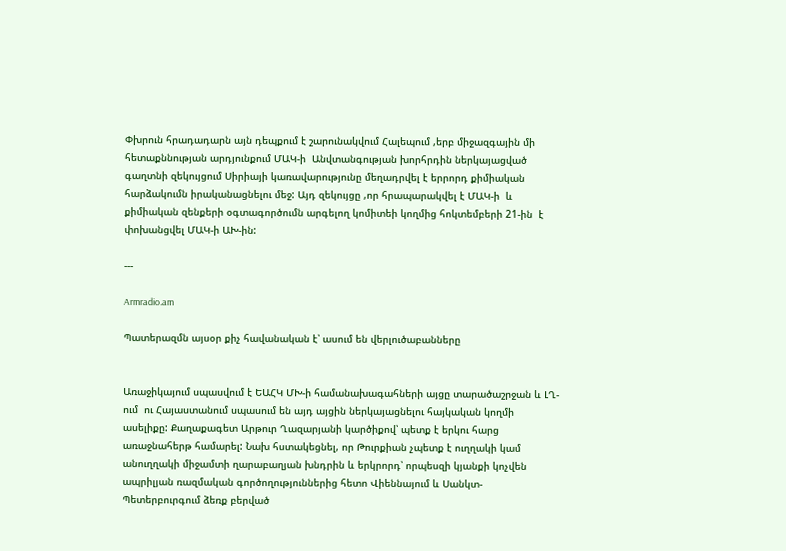Փխրուն հրադադարն այն դեպքում է շարունակվում Հալեպում ,երբ միջազգային մի հետաքննության արդյունքում ՄԱԿ-ի  Անվտանգության խորհրդին ներկայացված գաղտնի զեկույցում Սիրիայի կառավարությունը մեղադրվել է երրորդ քիմիական հարձակումն իրականացնելու մեջ: Այդ զեկույցը ,որ հրապարակվել է ՄԱԿ-ի  և քիմիական զենքերի օգտագործումն արգելող կոմիտեի կողմից հոկտեմբերի 21-ին  է փոխանցվել ՄԱԿ-ի ԱԽ-ին:

---

Armradio.am

Պատերազմն այսօր քիչ հավանական է՝ ասում են վերլուծաբանները


Առաջիկայում սպասվում է ԵԱՀԿ ՄԽ-ի համանախագահների այցը տարածաշրջան և ԼՂ-ում  ու Հայաստանում սպասում են այդ այցին ներկայացնելու հայկական կողմի ասելիքը: Քաղաքագետ Արթուր Ղազարյանի կարծիքով՝ պետք է երկու հարց առաջնահերթ համարել: Նախ հստակեցնել, որ Թուրքիան չպետք է ուղղակի կամ անուղղակի միջամտի ղարաբաղյան խնդրին և երկրորդ՝ որպեսզի կյանքի կոչվեն ապրիլյան ռազմական գործողություններից հետո Վիեննայում և Սանկտ- Պետերբուրգում ձեռք բերված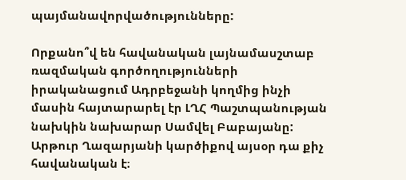պայմանավորվածությունները:

Որքանո՞վ են հավանական լայնամասշտաբ ռազմական գործողությունների իրականացում Ադրբեջանի կողմից ինչի մասին հայտարարել էր ԼՂՀ Պաշտպանության նախկին նախարար Սամվել Բաբայանը: Արթուր Ղազարյանի կարծիքով այսօր դա քիչ հավանական է։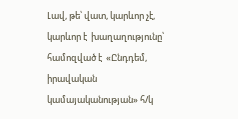Լավ, թե՝ վատ, կարևոր չէ, կարևոր է  խաղաղությունը՝ համոզված է  «Ընդդեմ, իրավական կամայականության» հ/կ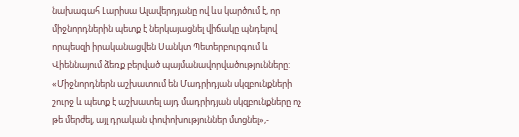նախագահ Լարիսա Ալավերդյանը ով ևս կարծում է, որ միջնորդներին պետք է ներկայացնել վիճակը պնդելով որպեսզի իրականացվեն Սանկտ Պետերբուրգում և Վիեննայում ձեռք բերված պայմանավորվածությունները:  «Միջնորդներն աշխատում են Մադրիդյան սկզբունքների շուրջ և պետք է աշխատել այդ մադրիդյան սկզբունքները ոչ թե մերժել, այլ դրական փոփոխություններ մտցնել»,-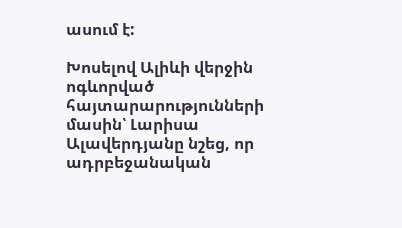ասում է:

Խոսելով Ալիևի վերջին ոգևորված հայտարարությունների մասին՝ Լարիսա Ալավերդյանը նշեց, որ ադրբեջանական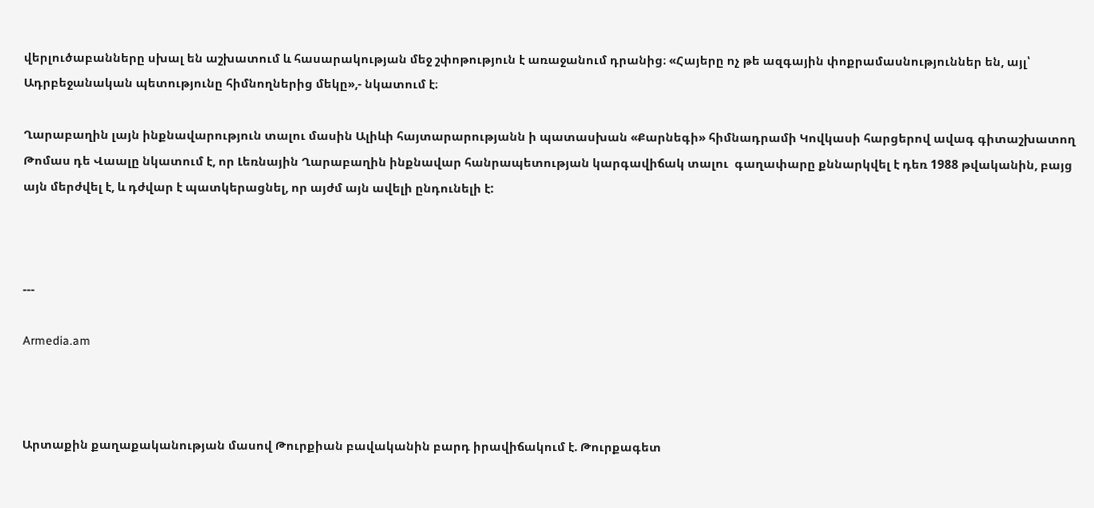վերլուծաբանները սխալ են աշխատում և հասարակության մեջ շփոթություն է առաջանում դրանից։ «Հայերը ոչ թե ազգային փոքրամասնություններ են, այլ՝ Ադրբեջանական պետությունը հիմնողներից մեկը»,- նկատում է։

Ղարաբաղին լայն ինքնավարություն տալու մասին Ալիևի հայտարարությանն ի պատասխան «Քարնեգի» հիմնադրամի Կովկասի հարցերով ավագ գիտաշխատող Թոմաս դե Վաալը նկատում է, որ Լեռնային Ղարաբաղին ինքնավար հանրապետության կարգավիճակ տալու  գաղափարը քննարկվել է դեռ 1988 թվականին, բայց այն մերժվել է, և դժվար է պատկերացնել, որ այժմ այն ավելի ընդունելի է:



---

Armedia.am



Արտաքին քաղաքականության մասով Թուրքիան բավականին բարդ իրավիճակում է. Թուրքագետ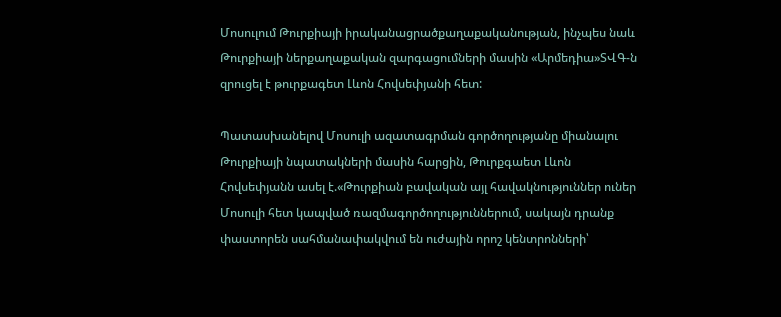Մոսուլում Թուրքիայի իրականացրածքաղաքականության, ինչպես նաև Թուրքիայի ներքաղաքական զարգացումների մասին «Արմեդիա»ՏՎԳ-ն զրուցել է թուրքագետ Լևոն Հովսեփյանի հետ:

Պատասխանելով Մոսուլի ազատագրման գործողությանը միանալու Թուրքիայի նպատակների մասին հարցին, Թուրքգաետ Լևոն Հովսեփյանն ասել է.«Թուրքիան բավական այլ հավակնություններ ուներ Մոսուլի հետ կապված ռազմագործողություններում, սակայն դրանք փաստորեն սահմանափակվում են ուժային որոշ կենտրոնների՝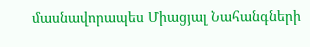մասնավորապես Միացյալ Նահանգների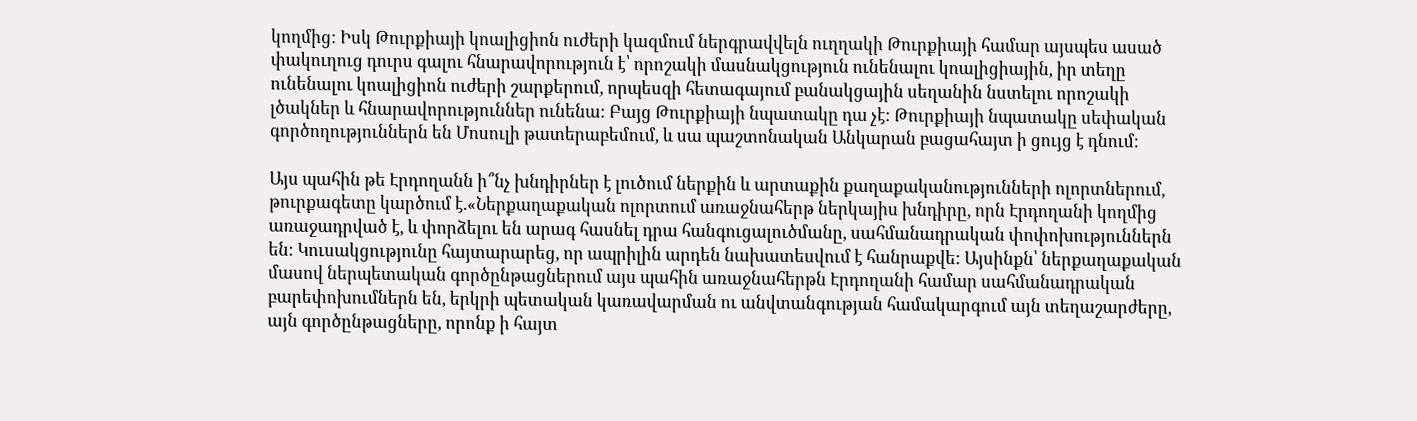կողմից: Իսկ Թուրքիայի կոալիցիոն ուժերի կազմում ներգրավվելն ուղղակի Թուրքիայի համար այսպես ասած փակուղուց դուրս գալու հնարավորություն է՝ որոշակի մասնակցություն ունենալու կոալիցիային, իր տեղը ունենալու կոալիցիոն ուժերի շարքերում, որպեսզի հետագայում բանակցային սեղանին նստելու որոշակի լծակներ և հնարավորություններ ունենա: Բայց Թուրքիայի նպատակը դա չէ: Թուրքիայի նպատակը սեփական գործողություններն են Մոսուլի թատերաբեմում, և սա պաշտոնական Անկարան բացահայտ ի ցույց է դնում:

Այս պահին թե Էրդողանն ի՞նչ խնդիրներ է լուծում ներքին և արտաքին քաղաքականությունների ոլորտներում, թուրքագետը կարծում է.«Ներքաղաքական ոլորտում առաջնահերթ ներկայիս խնդիրը, որն Էրդողանի կողմից առաջադրված է, և փորձելու են արագ հասնել դրա հանգուցալուծմանը, սահմանադրական փոփոխություններն են: Կուսակցությունը հայտարարեց, որ ապրիլին արդեն նախատեսվում է հանրաքվե: Այսինքն՝ ներքաղաքական մասով ներպետական գործընթացներում այս պահին առաջնահերթն Էրդողանի համար սահմանադրական բարեփոխումներն են, երկրի պետական կառավարման ու անվտանգության համակարգում այն տեղաշարժերը, այն գործընթացները, որոնք ի հայտ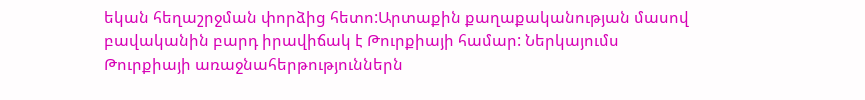եկան հեղաշրջման փորձից հետո:Արտաքին քաղաքականության մասով բավականին բարդ իրավիճակ է Թուրքիայի համար: Ներկայումս Թուրքիայի առաջնահերթություններն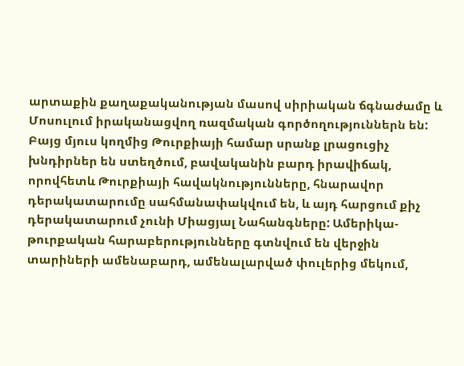արտաքին քաղաքականության մասով սիրիական ճգնաժամը և Մոսուլում իրականացվող ռազմական գործողություններն են: Բայց մյուս կողմից Թուրքիայի համար սրանք լրացուցիչ խնդիրներ են ստեղծում, բավականին բարդ իրավիճակ, որովհետև Թուրքիայի հավակնությունները, հնարավոր դերակատարումը սահմանափակվում են, և այդ հարցում քիչ դերակատարում չունի Միացյալ Նահանգները: Ամերիկա-թուրքական հարաբերությունները գտնվում են վերջին տարիների ամենաբարդ, ամենալարված փուլերից մեկում,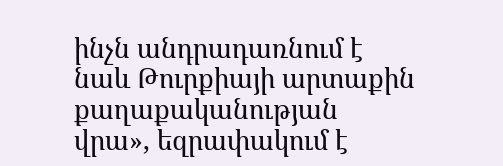ինչն անդրադառնում է նաև Թուրքիայի արտաքին քաղաքականության վրա», եզրափակում է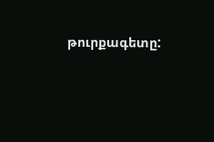թուրքագետը: